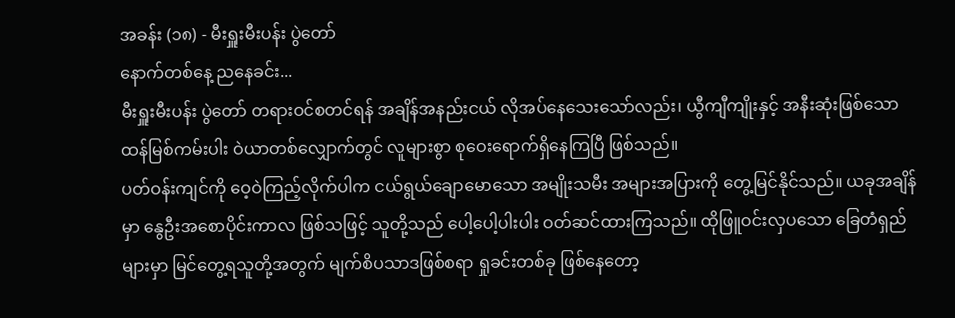အခန်း (၁၈) - မီးရှူးမီးပန်း ပွဲတော်
နောက်တစ်နေ့ ညနေခင်း...
မီးရှူးမီးပန်း ပွဲတော် တရားဝင်စတင်ရန် အချိန်အနည်းငယ် လိုအပ်နေသေးသော်လည်း၊ ယွီကျီကျိုးနှင့် အနီးဆုံးဖြစ်သော ထန်မြစ်ကမ်းပါး ဝဲယာတစ်လျှောက်တွင် လူများစွာ စုဝေးရောက်ရှိနေကြပြီ ဖြစ်သည်။
ပတ်ဝန်းကျင်ကို ဝေ့ဝဲကြည့်လိုက်ပါက ငယ်ရွယ်ချောမောသော အမျိုးသမီး အများအပြားကို တွေ့မြင်နိုင်သည်။ ယခုအချိန်မှာ နွေဦးအစောပိုင်းကာလ ဖြစ်သဖြင့် သူတို့သည် ပေါ့ပေါ့ပါးပါး ဝတ်ဆင်ထားကြသည်။ ထိုဖြူဝင်းလှပသော ခြေတံရှည်များမှာ မြင်တွေ့ရသူတို့အတွက် မျက်စိပသာဒဖြစ်စရာ ရှုခင်းတစ်ခု ဖြစ်နေတော့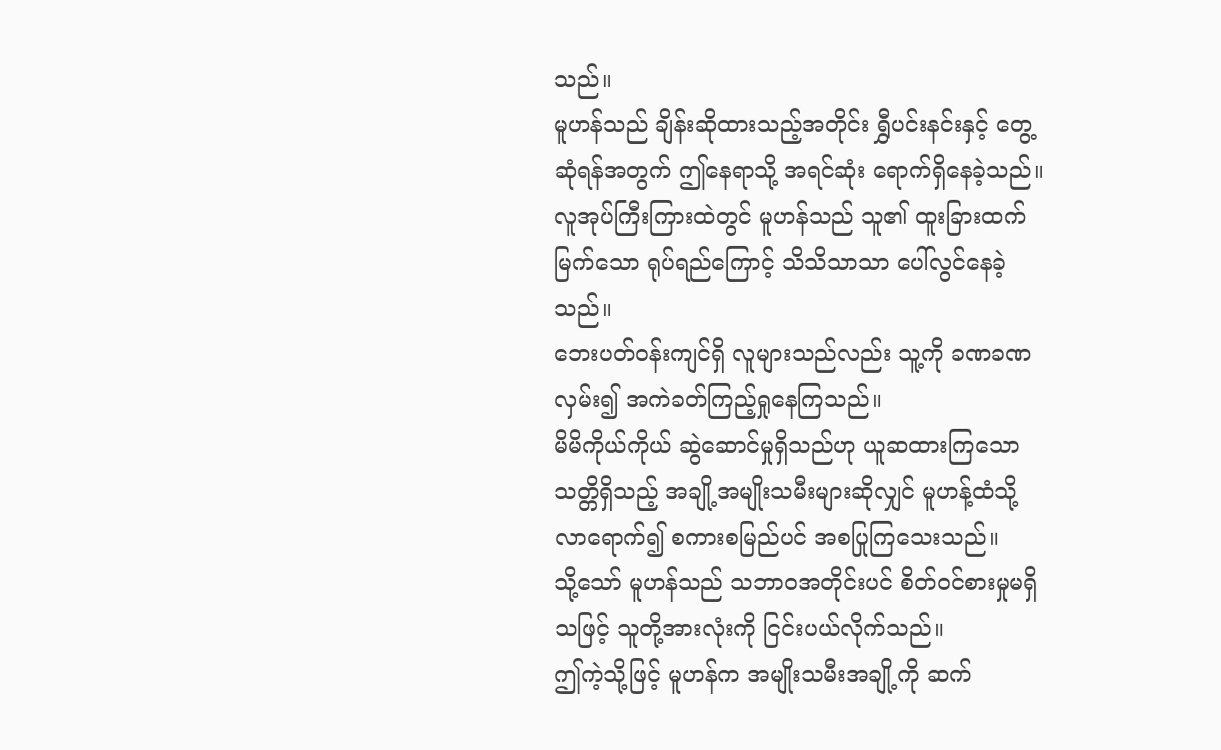သည်။
မူဟန်သည် ချိန်းဆိုထားသည့်အတိုင်း ရွှီပင်းနင်းနှင့် တွေ့ဆုံရန်အတွက် ဤနေရာသို့ အရင်ဆုံး ရောက်ရှိနေခဲ့သည်။
လူအုပ်ကြီးကြားထဲတွင် မူဟန်သည် သူ၏ ထူးခြားထက်မြက်သော ရုပ်ရည်ကြောင့် သိသိသာသာ ပေါ်လွင်နေခဲ့သည်။
ဘေးပတ်ဝန်းကျင်ရှိ လူများသည်လည်း သူ့ကို ခဏခဏ လှမ်း၍ အကဲခတ်ကြည့်ရှုနေကြသည်။
မိမိကိုယ်ကိုယ် ဆွဲဆောင်မှုရှိသည်ဟု ယူဆထားကြသော သတ္တိရှိသည့် အချို့အမျိုးသမီးများဆိုလျှင် မူဟန့်ထံသို့ လာရောက်၍ စကားစမြည်ပင် အစပြုကြသေးသည်။
သို့သော် မူဟန်သည် သဘာဝအတိုင်းပင် စိတ်ဝင်စားမှုမရှိသဖြင့် သူတို့အားလုံးကို ငြင်းပယ်လိုက်သည်။
ဤကဲ့သို့ဖြင့် မူဟန်က အမျိုးသမီးအချို့ကို ဆက်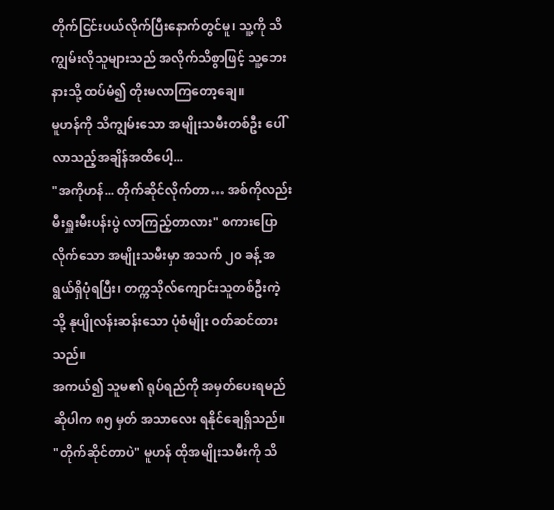တိုက်ငြင်းပယ်လိုက်ပြီးနောက်တွင်မူ၊ သူ့ကို သိကျွမ်းလိုသူများသည် အလိုက်သိစွာဖြင့် သူ့ဘေးနားသို့ ထပ်မံ၍ တိုးမလာကြတော့ချေ။
မူဟန်ကို သိကျွမ်းသော အမျိုးသမီးတစ်ဦး ပေါ်လာသည့်အချိန်အထိပေါ့...
"အကိုဟန်... တိုက်ဆိုင်လိုက်တာ… အစ်ကိုလည်း မီးရှူးမီးပန်းပွဲ လာကြည့်တာလား" စကားပြောလိုက်သော အမျိုးသမီးမှာ အသက် ၂၀ ခန့် အရွယ်ရှိပုံရပြီး၊ တက္ကသိုလ်ကျောင်းသူတစ်ဦးကဲ့သို့ နုပျိုလန်းဆန်းသော ပုံစံမျိုး ဝတ်ဆင်ထားသည်။
အကယ်၍ သူမ၏ ရုပ်ရည်ကို အမှတ်ပေးရမည်ဆိုပါက ၈၅ မှတ် အသာလေး ရနိုင်ချေရှိသည်။
"တိုက်ဆိုင်တာပဲ" မူဟန် ထိုအမျိုးသမီးကို သိ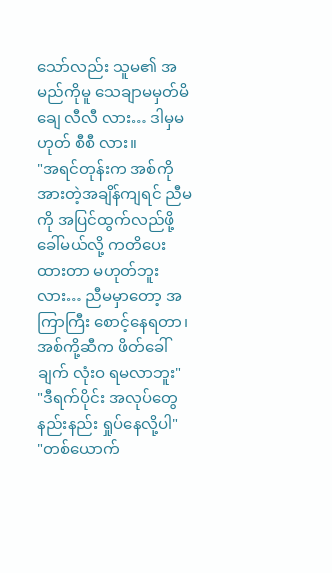သော်လည်း သူမ၏ အမည်ကိုမူ သေချာမမှတ်မိချေ လီလီ လား… ဒါမှမဟုတ် စီစီ လား။
"အရင်တုန်းက အစ်ကို အားတဲ့အချိန်ကျရင် ညီမကို အပြင်ထွက်လည်ဖို့ ခေါ်မယ်လို့ ကတိပေးထားတာ မဟုတ်ဘူးလား… ညီမမှာတော့ အကြာကြီး စောင့်နေရတာ၊ အစ်ကို့ဆီက ဖိတ်ခေါ်ချက် လုံးဝ ရမလာဘူး"
"ဒီရက်ပိုင်း အလုပ်တွေ နည်းနည်း ရှုပ်နေလို့ပါ"
"တစ်ယောက်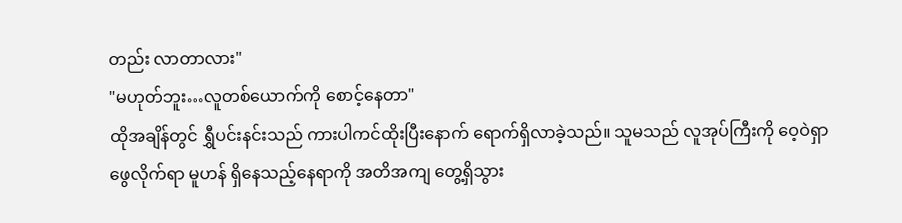တည်း လာတာလား"
"မဟုတ်ဘူး…လူတစ်ယောက်ကို စောင့်နေတာ"
ထိုအချိန်တွင် ရွှီပင်းနင်းသည် ကားပါကင်ထိုးပြီးနောက် ရောက်ရှိလာခဲ့သည်။ သူမသည် လူအုပ်ကြီးကို ဝေ့ဝဲရှာဖွေလိုက်ရာ မူဟန် ရှိနေသည့်နေရာကို အတိအကျ တွေ့ရှိသွား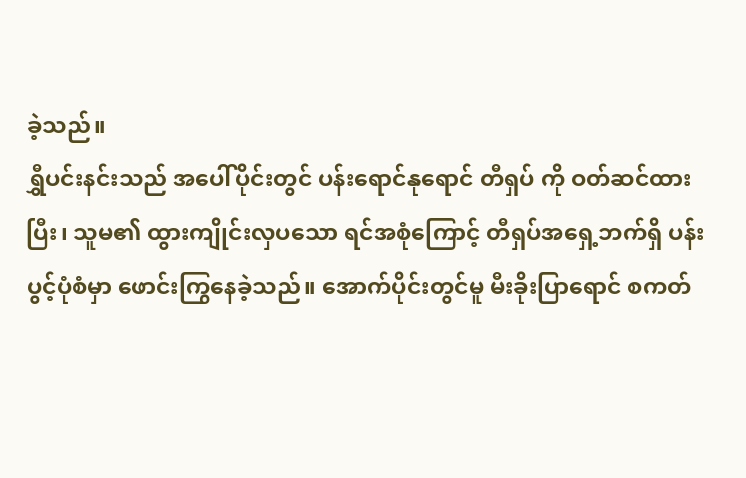ခဲ့သည်။
ရွှီပင်းနင်းသည် အပေါ်ပိုင်းတွင် ပန်းရောင်နုရောင် တီရှပ် ကို ဝတ်ဆင်ထားပြီး၊ သူမ၏ ထွားကျိုင်းလှပသော ရင်အစုံကြောင့် တီရှပ်အရှေ့ဘက်ရှိ ပန်းပွင့်ပုံစံမှာ ဖောင်းကြွနေခဲ့သည်။ အောက်ပိုင်းတွင်မူ မီးခိုးပြာရောင် စကတ်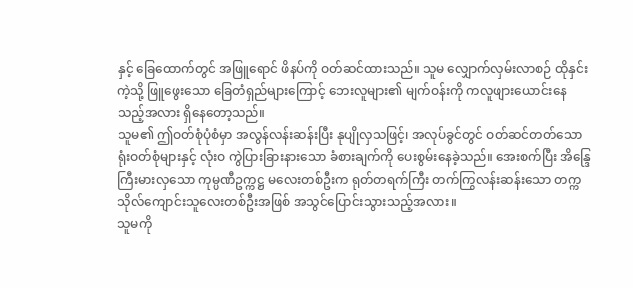နှင့် ခြေထောက်တွင် အဖြူရောင် ဖိနပ်ကို ဝတ်ဆင်ထားသည်။ သူမ လျှောက်လှမ်းလာစဉ် ထိုနှင်းကဲ့သို့ ဖြူဖွေးသော ခြေတံရှည်များကြောင့် ဘေးလူများ၏ မျက်ဝန်းကို ကလူဖျားယောင်းနေသည့်အလား ရှိနေတော့သည်။
သူမ၏ ဤဝတ်စုံပုံစံမှာ အလွန်လန်းဆန်းပြီး နုပျိုလှသဖြင့်၊ အလုပ်ခွင်တွင် ဝတ်ဆင်တတ်သော ရုံးဝတ်စုံများနှင့် လုံးဝ ကွဲပြားခြားနားသော ခံစားချက်ကို ပေးစွမ်းနေခဲ့သည်။ အေးစက်ပြီး အိန္ဒြေကြီးမားလှသော ကုမ္ပဏီဥက္ကဋ္ဌ မလေးတစ်ဦးက ရုတ်တရက်ကြီး တက်ကြွလန်းဆန်းသော တက္ကသိုလ်ကျောင်းသူလေးတစ်ဦးအဖြစ် အသွင်ပြောင်းသွားသည့်အလား။
သူမကို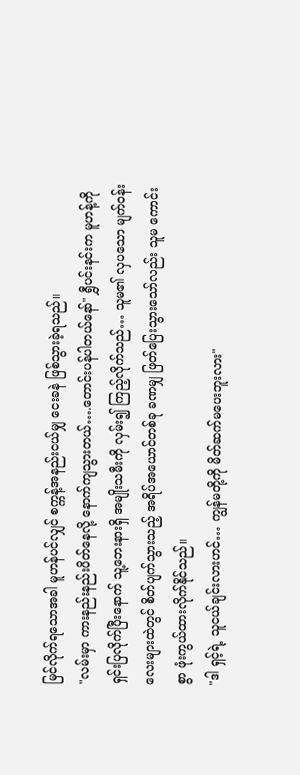မြင်လိုက်ရသောအခါ မူဟန်ပင်လျှင် စက္ကန့်အနည်းငယ်မျှ ငေးခနဲ ဖြစ်သွားခဲ့ရသည်။
"လမ်းမှာ ကားနည်းနည်းပိတ်နေလို့ နောက်ကျသွားတယ်….တောင်းပန်ပါတယ်နော်" ရွှီပင်းနင်းက မူဟန့်ကို ရှင်းပြလိုက်ပြီးနောက် သူ့ဘေးနားရှိ အမျိုးသမီးကို လှမ်း၍ ကြည့်လိုက်သည်… သူမ၏ လှပသော မျက်ဝန်းလေးများထဲတွင် စိတ်ပျက်သွားသည့် အရိပ်အယောင်တစ်ခု ခဏမျှ ဖြတ်ပြေးသွားသော်လည်း သူမ ကောင်းစွာ ဖုံးကွယ်ထားလိုက်နိုင်သည်။
"ဒါ ရှင့်ရဲ့ သူငယ်ချင်းလားဟင်… ကျွန်မတို့ကို မိတ်ဆက်မပေးဘူးလား"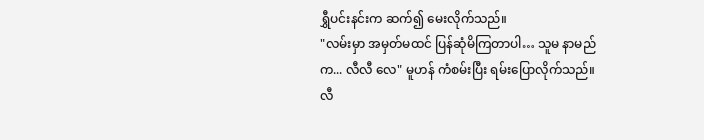ရွှီပင်းနင်းက ဆက်၍ မေးလိုက်သည်။
"လမ်းမှာ အမှတ်မထင် ပြန်ဆုံမိကြတာပါ… သူမ နာမည်က... လီလီ လေ" မူဟန် ကံစမ်းပြီး ရမ်းပြောလိုက်သည်။
လီ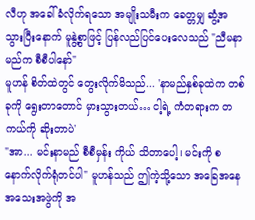လီဟု အခေါ်ခံလိုက်ရသော အမျိုးသမီးက ခေတ္တမျှ ဆွံ့အသွားပြီးနောက် မူနွဲ့စွာဖြင့် ပြန်လည်ပြင်ပေးလေသည် "ညီမနာမည်က စီစီပါနော်"
မူဟန် စိတ်ထဲတွင် တွေးလိုက်မိသည်... 'နာမည်နှစ်ခုထဲက တစ်ခုကို ရွေးတာတောင် မှားသွားတယ်… ငါ့ရဲ့ ကံတရားက တကယ်ကို ဆိုးတာပဲ'
"အာ... မင်းနာမည် စီစီမှန်း ကိုယ် သိတာပေါ့၊ မင်းကို စနောက်လိုက်ရုံတင်ပါ" မူဟန်သည် ဤကဲ့သို့သော အခြေအနေအသေးအဖွဲကို အ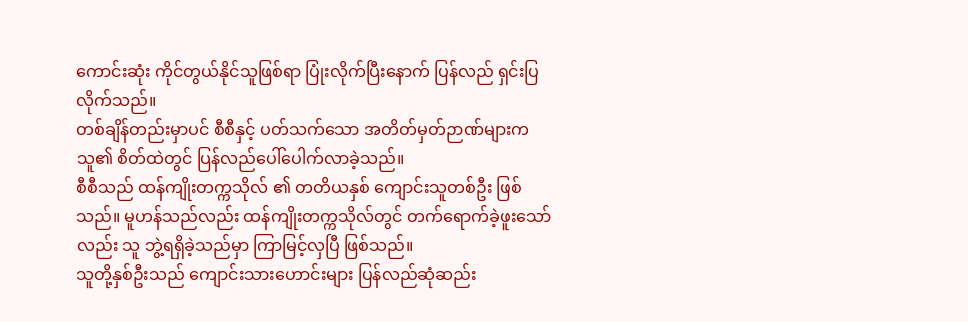ကောင်းဆုံး ကိုင်တွယ်နိုင်သူဖြစ်ရာ ပြုံးလိုက်ပြီးနောက် ပြန်လည် ရှင်းပြလိုက်သည်။
တစ်ချိန်တည်းမှာပင် စီစီနှင့် ပတ်သက်သော အတိတ်မှတ်ဉာဏ်များက သူ၏ စိတ်ထဲတွင် ပြန်လည်ပေါ်ပေါက်လာခဲ့သည်။
စီစီသည် ထန်ကျိုးတက္ကသိုလ် ၏ တတိယနှစ် ကျောင်းသူတစ်ဦး ဖြစ်သည်။ မူဟန်သည်လည်း ထန်ကျိုးတက္ကသိုလ်တွင် တက်ရောက်ခဲ့ဖူးသော်လည်း သူ ဘွဲ့ရရှိခဲ့သည်မှာ ကြာမြင့်လှပြီ ဖြစ်သည်။
သူတို့နှစ်ဦးသည် ကျောင်းသားဟောင်းများ ပြန်လည်ဆုံဆည်း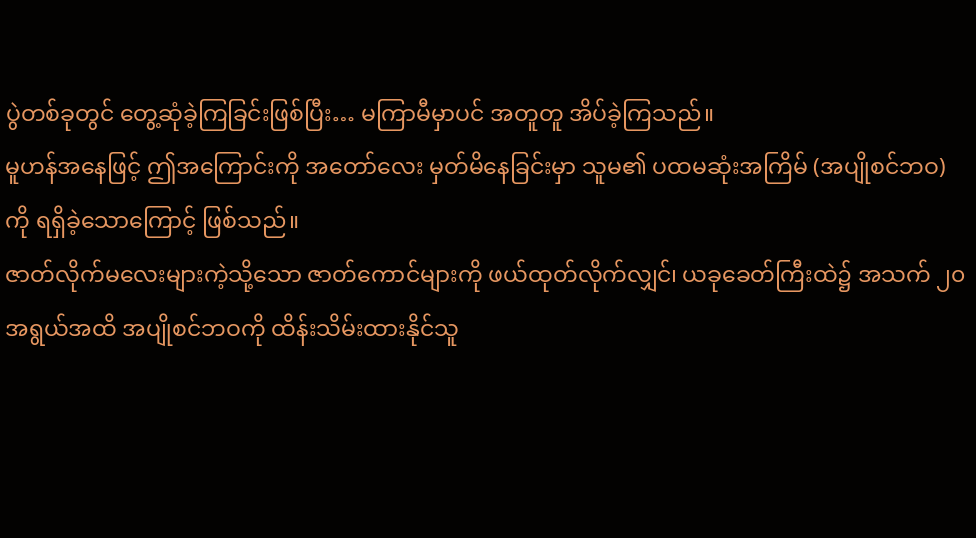ပွဲတစ်ခုတွင် တွေ့ဆုံခဲ့ကြခြင်းဖြစ်ပြီး… မကြာမီမှာပင် အတူတူ အိပ်ခဲ့ကြသည်။
မူဟန်အနေဖြင့် ဤအကြောင်းကို အတော်လေး မှတ်မိနေခြင်းမှာ သူမ၏ ပထမဆုံးအကြိမ် (အပျိုစင်ဘဝ) ကို ရရှိခဲ့သောကြောင့် ဖြစ်သည်။
ဇာတ်လိုက်မလေးများကဲ့သို့သော ဇာတ်ကောင်များကို ဖယ်ထုတ်လိုက်လျှင်၊ ယခုခေတ်ကြီးထဲ၌ အသက် ၂၀ အရွယ်အထိ အပျိုစင်ဘဝကို ထိန်းသိမ်းထားနိုင်သူ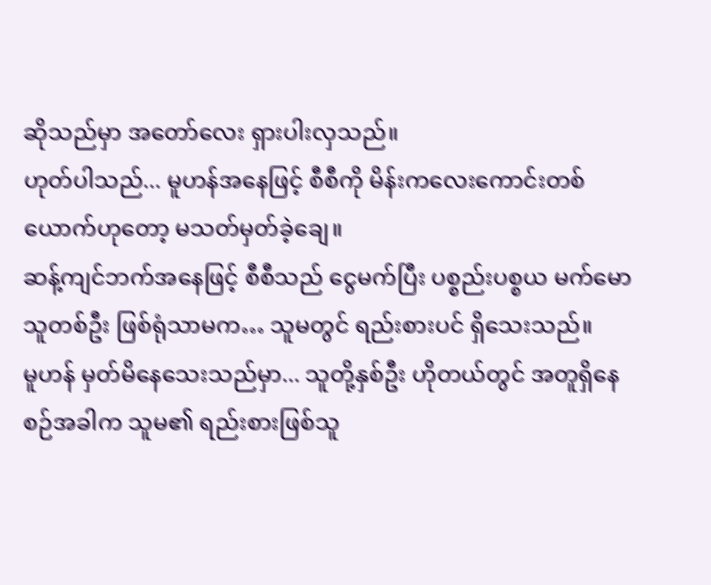ဆိုသည်မှာ အတော်လေး ရှားပါးလှသည်။
ဟုတ်ပါသည်... မူဟန်အနေဖြင့် စီစီကို မိန်းကလေးကောင်းတစ်ယောက်ဟုတော့ မသတ်မှတ်ခဲ့ချေ။
ဆန့်ကျင်ဘက်အနေဖြင့် စီစီသည် ငွေမက်ပြီး ပစ္စည်းပစ္စယ မက်မောသူတစ်ဦး ဖြစ်ရုံသာမက… သူမတွင် ရည်းစားပင် ရှိသေးသည်။
မူဟန် မှတ်မိနေသေးသည်မှာ... သူတို့နှစ်ဦး ဟိုတယ်တွင် အတူရှိနေစဉ်အခါက သူမ၏ ရည်းစားဖြစ်သူ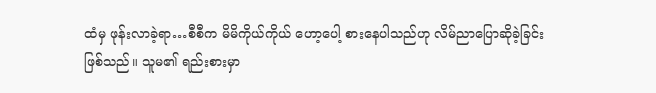ထံမှ ဖုန်းလာခဲ့ရာ…စီစီက မိမိကိုယ်ကိုယ် ဟော့ပေါ့ စားနေပါသည်ဟု လိမ်ညာပြောဆိုခဲ့ခြင်း ဖြစ်သည်။ သူမ၏ ရည်းစားမှာ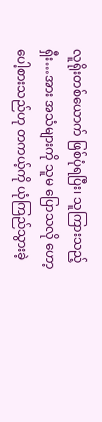လူရိုးတစ်ယောက် ဖြစ်ပုံရပြီး၊ သူကြားသည့် ရှီး…အား အသံများကို သူမ ပြောသလို ဟော့ပေါ့စားသည်ဟု တကယ့်ကို ယုံကြည်သွားခဲ့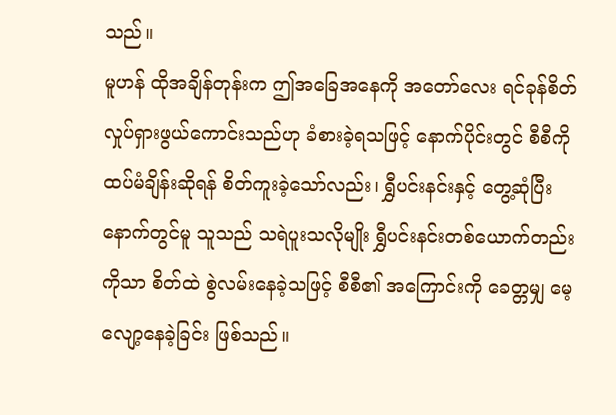သည်။
မူဟန် ထိုအချိန်တုန်းက ဤအခြေအနေကို အတော်လေး ရင်ခုန်စိတ်လှုပ်ရှားဖွယ်ကောင်းသည်ဟု ခံစားခဲ့ရသဖြင့် နောက်ပိုင်းတွင် စီစီကို ထပ်မံချိန်းဆိုရန် စိတ်ကူးခဲ့သော်လည်း၊ ရွှီပင်းနင်းနှင့် တွေ့ဆုံပြီးနောက်တွင်မူ သူသည် သရဲပူးသလိုမျိုး ရွှီပင်းနင်းတစ်ယောက်တည်းကိုသာ စိတ်ထဲ စွဲလမ်းနေခဲ့သဖြင့် စီစီ၏ အကြောင်းကို ခေတ္တမျှ မေ့လျော့နေခဲ့ခြင်း ဖြစ်သည်။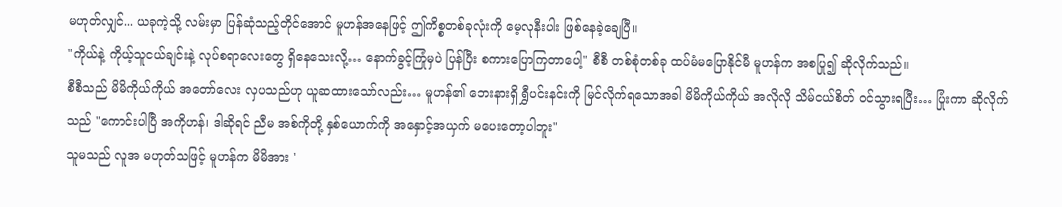မဟုတ်လျှင်... ယခုကဲ့သို့ လမ်းမှာ ပြန်ဆုံသည့်တိုင်အောင် မူဟန်အနေဖြင့် ဤကိစ္စတစ်ခုလုံးကို မေ့လုနီးပါး ဖြစ်နေခဲ့ချေပြီ။
"ကိုယ်နဲ့ ကိုယ့်သူငယ်ချင်းနဲ့ လုပ်စရာလေးတွေ ရှိနေသေးလို့… နောက်ခွင့်ကြုံမှပဲ ပြန်ပြီး စကားပြောကြတာပေါ့" စီစီ တစ်စုံတစ်ခု ထပ်မံမပြောနိုင်မီ မူဟန်က အစပြု၍ ဆိုလိုက်သည်။
စီစီသည် မိမိကိုယ်ကိုယ် အတော်လေး လှပသည်ဟု ယူဆထားသော်လည်း… မူဟန်၏ ဘေးနားရှိ ရွှီပင်းနင်းကို မြင်လိုက်ရသောအခါ မိမိကိုယ်ကိုယ် အလိုလို သိမ်ငယ်စိတ် ဝင်သွားရပြီး… ပြုံးကာ ဆိုလိုက်သည် "ကောင်းပါပြီ အကိုဟန်၊ ဒါဆိုရင် ညီမ အစ်ကိုတို့ နှစ်ယောက်ကို အနှောင့်အယှက် မပေးတော့ပါဘူး"
သူမသည် လူအ မဟုတ်သဖြင့် မူဟန်က မိမိအား '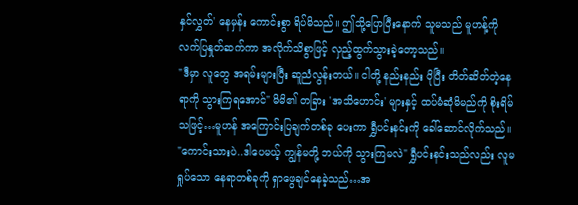နှင်လွှတ်' နေမှန်း ကောင်းစွာ ရိပ်မိသည်။ ဤသို့ပြောပြီးနောက် သူမသည် မူဟန့်ကို လက်ပြနှုတ်ဆက်ကာ အလိုက်သိစွာဖြင့် လှည့်ထွက်သွားခဲ့တော့သည်။
"ဒီမှာ လူတွေ အရမ်းများပြီး ဆူညံလွန်းတယ်။ ငါတို့ နည်းနည်း ပိုပြီး တိတ်ဆိတ်တဲ့နေရာကို သွားကြရအောင်" မိမိ၏ တခြား 'အသိဟောင်း' များနှင့် ထပ်မံဆုံမိမည်ကို စိုးရိမ်သဖြင့်…မူဟန် အကြောင်းပြချက်တစ်ခု ပေးကာ ရွှီပင်းနင်းကို ခေါ်ဆောင်လိုက်သည်။
"ကောင်းသားပဲ..ဒါပေမယ့် ကျွန်မတို့ ဘယ်ကို သွားကြမလဲ" ရွှီပင်းနင်းသည်လည်း လူမရှုပ်သော နေရာတစ်ခုကို ရှာဖွေချင်နေခဲ့သည်…အ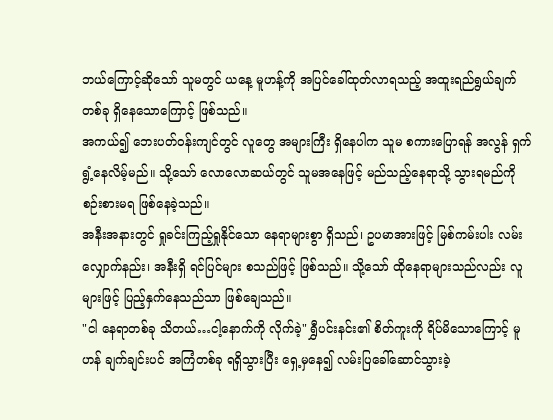ဘယ်ကြောင့်ဆိုသော် သူမတွင် ယနေ့ မူဟန့်ကို အပြင်ခေါ်ထုတ်လာရသည့် အထူးရည်ရွယ်ချက်တစ်ခု ရှိနေသောကြောင့် ဖြစ်သည်။
အကယ်၍ ဘေးပတ်ဝန်းကျင်တွင် လူတွေ အများကြီး ရှိနေပါက သူမ စကားပြောရန် အလွန် ရှက်ရွံ့နေလိမ့်မည်။ သို့သော် လောလောဆယ်တွင် သူမအနေဖြင့် မည်သည့်နေရာသို့ သွားရမည်ကို စဉ်းစားမရ ဖြစ်နေခဲ့သည်။
အနီးအနားတွင် ရှုခင်းကြည့်ရှုနိုင်သော နေရာများစွာ ရှိသည်၊ ဥပမာအားဖြင့် မြစ်ကမ်းပါး လမ်းလျှောက်နည်း၊ အနီးရှိ ရင်ပြင်များ စသည်ဖြင့် ဖြစ်သည်။ သို့သော် ထိုနေရာများသည်လည်း လူများဖြင့် ပြည့်နှက်နေသည်သာ ဖြစ်ချေသည်။
"ငါ နေရာတစ်ခု သိတယ်…ငါ့နောက်ကို လိုက်ခဲ့" ရွှီပင်းနင်း၏ စိတ်ကူးကို ရိပ်မိသောကြောင့် မူဟန် ချက်ချင်းပင် အကြံတစ်ခု ရရှိသွားပြီး ရှေ့မှနေ၍ လမ်းပြခေါ်ဆောင်သွားခဲ့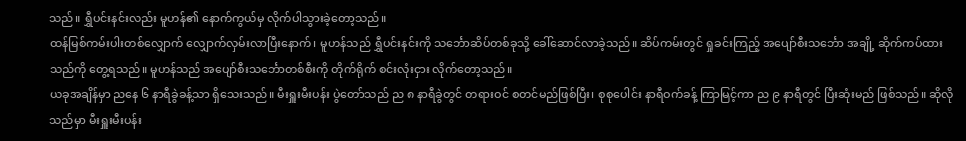သည်။ ရွှီပင်းနင်းလည်း မူဟန်၏ နောက်ကွယ်မှ လိုက်ပါသွားခဲ့တော့သည်။
ထန်မြစ်ကမ်းပါးတစ်လျှောက် လျှောက်လှမ်းလာပြီးနောက်၊ မူဟန်သည် ရွှီပင်းနင်းကို သင်္ဘောဆိပ်တစ်ခုသို့ ခေါ်ဆောင်လာခဲ့သည်။ ဆိပ်ကမ်းတွင် ရှုခင်းကြည့် အပျော်စီးသင်္ဘော အချို့ ဆိုက်ကပ်ထားသည်ကို တွေ့ရသည်။ မူဟန်သည် အပျော်စီးသင်္ဘောတစ်စီးကို တိုက်ရိုက် စင်းလုံးငှား လိုက်တော့သည်။
ယခုအချိန်မှာ ညနေ ၆ နာရီခွဲခန့်သာ ရှိသေးသည်။ မီးရှူးမီးပန်း ပွဲတော်သည် ည ၈ နာရီခွဲတွင် တရားဝင် စတင်မည်ဖြစ်ပြီး၊ စုစုပေါင်း နာရီဝက်ခန့် ကြာမြင့်ကာ ည ၉ နာရီတွင် ပြီးဆုံးမည် ဖြစ်သည်။ ဆိုလိုသည်မှာ မီးရှူးမီးပန်း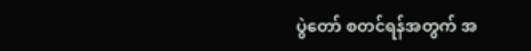ပွဲတော် စတင်ရန်အတွက် အ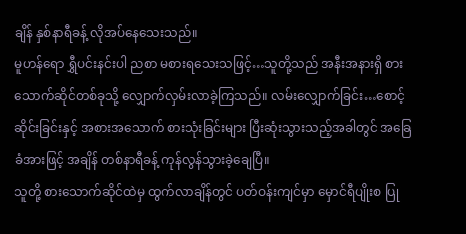ချိန် နှစ်နာရီခန့် လိုအပ်နေသေးသည်။
မူဟန်ရော ရွှီပင်းနင်းပါ ညစာ မစားရသေးသဖြင့်…သူတို့သည် အနီးအနားရှိ စားသောက်ဆိုင်တစ်ခုသို့ လျှောက်လှမ်းလာခဲ့ကြသည်။ လမ်းလျှောက်ခြင်း…စောင့်ဆိုင်းခြင်းနှင့် အစားအသောက် စားသုံးခြင်းများ ပြီးဆုံးသွားသည့်အခါတွင် အခြေခံအားဖြင့် အချိန် တစ်နာရီခန့် ကုန်လွန်သွားခဲ့ချေပြီ။
သူတို့ စားသောက်ဆိုင်ထဲမှ ထွက်လာချိန်တွင် ပတ်ဝန်းကျင်မှာ မှောင်ရီပျိုးစ ပြု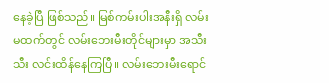နေခဲ့ပြီ ဖြစ်သည်။ မြစ်ကမ်းပါးအနီးရှိ လမ်းမထက်တွင် လမ်းဘေးမီးတိုင်များမှာ အသီးသီး လင်းထိန်နေကြပြီ။ လမ်းဘေးမီးရောင်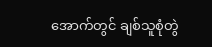အောက်တွင် ချစ်သူစုံတွဲ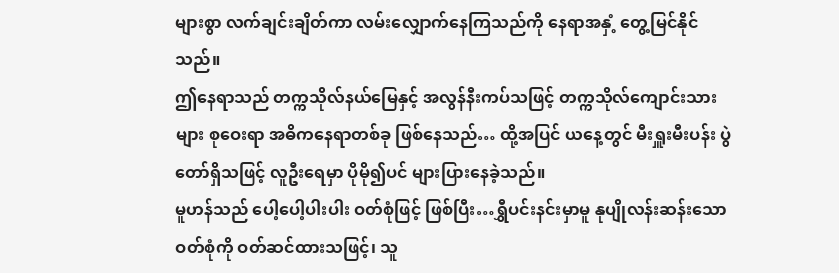များစွာ လက်ချင်းချိတ်ကာ လမ်းလျှောက်နေကြသည်ကို နေရာအနှံ့ တွေ့မြင်နိုင်သည်။
ဤနေရာသည် တက္ကသိုလ်နယ်မြေနှင့် အလွန်နီးကပ်သဖြင့် တက္ကသိုလ်ကျောင်းသားများ စုဝေးရာ အဓိကနေရာတစ်ခု ဖြစ်နေသည်… ထို့အပြင် ယနေ့တွင် မီးရှူးမီးပန်း ပွဲတော်ရှိသဖြင့် လူဦးရေမှာ ပိုမို၍ပင် များပြားနေခဲ့သည်။
မူဟန်သည် ပေါ့ပေါ့ပါးပါး ဝတ်စုံဖြင့် ဖြစ်ပြီး…ရွှီပင်းနင်းမှာမူ နုပျိုလန်းဆန်းသော ဝတ်စုံကို ဝတ်ဆင်ထားသဖြင့်၊ သူ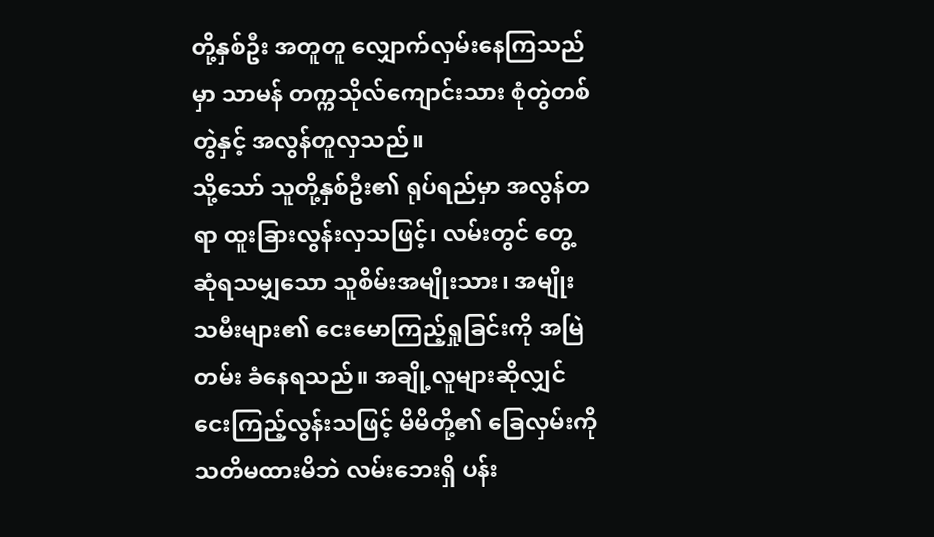တို့နှစ်ဦး အတူတူ လျှောက်လှမ်းနေကြသည်မှာ သာမန် တက္ကသိုလ်ကျောင်းသား စုံတွဲတစ်တွဲနှင့် အလွန်တူလှသည်။
သို့သော် သူတို့နှစ်ဦး၏ ရုပ်ရည်မှာ အလွန်တရာ ထူးခြားလွန်းလှသဖြင့်၊ လမ်းတွင် တွေ့ဆုံရသမျှသော သူစိမ်းအမျိုးသား၊ အမျိုးသမီးများ၏ ငေးမောကြည့်ရှုခြင်းကို အမြဲတမ်း ခံနေရသည်။ အချို့လူများဆိုလျှင် ငေးကြည့်လွန်းသဖြင့် မိမိတို့၏ ခြေလှမ်းကို သတိမထားမိဘဲ လမ်းဘေးရှိ ပန်း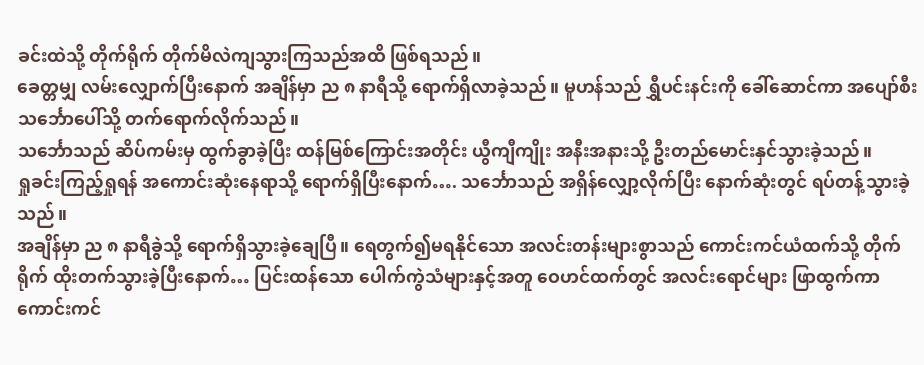ခင်းထဲသို့ တိုက်ရိုက် တိုက်မိလဲကျသွားကြသည်အထိ ဖြစ်ရသည်။
ခေတ္တမျှ လမ်းလျှောက်ပြီးနောက် အချိန်မှာ ည ၈ နာရီသို့ ရောက်ရှိလာခဲ့သည်။ မူဟန်သည် ရွှီပင်းနင်းကို ခေါ်ဆောင်ကာ အပျော်စီးသင်္ဘောပေါ်သို့ တက်ရောက်လိုက်သည်။
သင်္ဘောသည် ဆိပ်ကမ်းမှ ထွက်ခွာခဲ့ပြီး ထန်မြစ်ကြောင်းအတိုင်း ယွီကျီကျိုး အနီးအနားသို့ ဦးတည်မောင်းနှင်သွားခဲ့သည်။
ရှုခင်းကြည့်ရှုရန် အကောင်းဆုံးနေရာသို့ ရောက်ရှိပြီးနောက်…. သင်္ဘောသည် အရှိန်လျှော့လိုက်ပြီး နောက်ဆုံးတွင် ရပ်တန့်သွားခဲ့သည်။
အချိန်မှာ ည ၈ နာရီခွဲသို့ ရောက်ရှိသွားခဲ့ချေပြီ။ ရေတွက်၍မရနိုင်သော အလင်းတန်းများစွာသည် ကောင်းကင်ယံထက်သို့ တိုက်ရိုက် ထိုးတက်သွားခဲ့ပြီးနောက်… ပြင်းထန်သော ပေါက်ကွဲသံများနှင့်အတူ ဝေဟင်ထက်တွင် အလင်းရောင်များ ဖြာထွက်ကာ ကောင်းကင်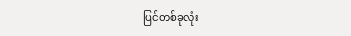ပြင်တစ်ခုလုံး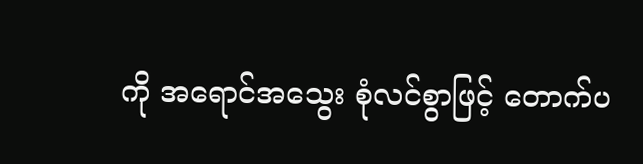ကို အရောင်အသွေး စုံလင်စွာဖြင့် တောက်ပ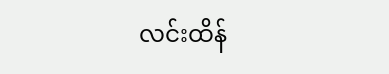လင်းထိန်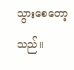သွားစေတော့သည်။